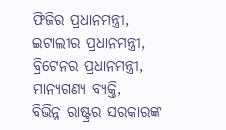ଫିଜିର ପ୍ରଧାନମନ୍ତ୍ରୀ,
ଇଟାଲୀର ପ୍ରଧାନମନ୍ତ୍ରୀ,
ବ୍ରିଟେନର ପ୍ରଧାନମନ୍ତ୍ରୀ,
ମାନ୍ୟଗଣ୍ୟ ବ୍ୟକ୍ତି,
ବିଭିନ୍ନ ରାଷ୍ଟ୍ରର ସରକାରଙ୍କ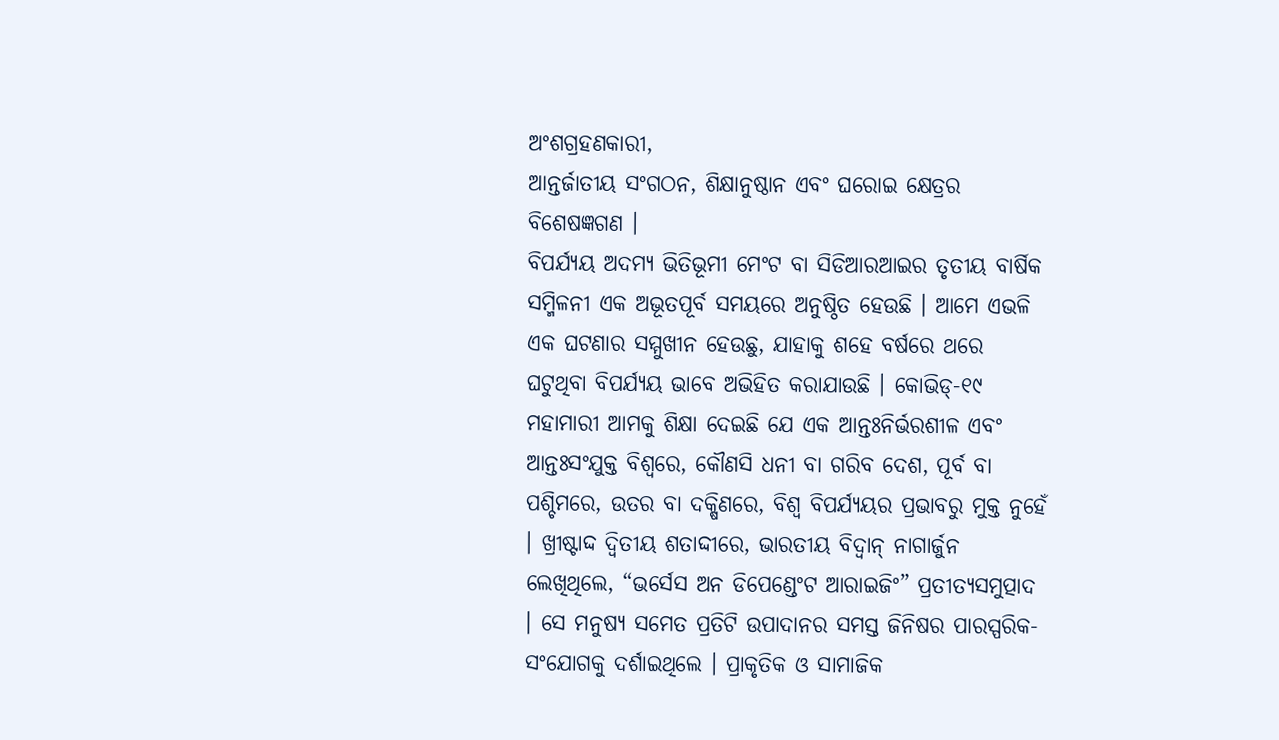ଅଂଶଗ୍ରହଣକାରୀ,
ଆନ୍ତର୍ଜାତୀୟ ସଂଗଠନ, ଶିକ୍ଷାନୁଷ୍ଠାନ ଏବଂ ଘରୋଇ କ୍ଷେତ୍ରର ବିଶେଷଜ୍ଞଗଣ ।
ବିପର୍ଯ୍ୟୟ ଅଦମ୍ୟ ଭିତିଭୂମୀ ମେଂଟ ବା ସିଡିଆରଆଇର ତୃତୀୟ ବାର୍ଷିକ ସମ୍ମିଳନୀ ଏକ ଅଭୂତପୂର୍ବ ସମୟରେ ଅନୁଷ୍ଠିତ ହେଉଛି । ଆମେ ଏଭଳି ଏକ ଘଟଣାର ସମ୍ମୁଖୀନ ହେଉଛୁ, ଯାହାକୁ ଶହେ ବର୍ଷରେ ଥରେ ଘଟୁଥିବା ବିପର୍ଯ୍ୟୟ ଭାବେ ଅଭିହିତ କରାଯାଉଛି । କୋଭିଡ୍-୧୯ ମହାମାରୀ ଆମକୁ ଶିକ୍ଷା ଦେଇଛି ଯେ ଏକ ଆନ୍ତଃନିର୍ଭରଶୀଳ ଏବଂ ଆନ୍ତଃସଂଯୁକ୍ତ ବିଶ୍ୱରେ, କୌଣସି ଧନୀ ବା ଗରିବ ଦେଶ, ପୂର୍ବ ବା ପଶ୍ଚିମରେ, ଉତର ବା ଦକ୍ଷିଣରେ, ବିଶ୍ୱ ବିପର୍ଯ୍ୟୟର ପ୍ରଭାବରୁ ମୁକ୍ତ ନୁହେଁ । ଖ୍ରୀଷ୍ଟାଦ୍ଦ ଦ୍ୱିତୀୟ ଶତାଦ୍ଦୀରେ, ଭାରତୀୟ ବିଦ୍ୱାନ୍ ନାଗାର୍ଜୁନ ଲେଖିଥିଲେ, “ଭର୍ସେସ ଅନ ଡିପେଣ୍ଡେଂଟ ଆରାଇଜିଂ” ପ୍ରତୀତ୍ୟସମୁତ୍ପାଦ । ସେ ମନୁଷ୍ୟ ସମେତ ପ୍ରତିଟି ଉପାଦାନର ସମସ୍ତ ଜିନିଷର ପାରସ୍ପରିକ-ସଂଯୋଗକୁ ଦର୍ଶାଇଥିଲେ । ପ୍ରାକୃତିକ ଓ ସାମାଜିକ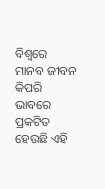ବିଶ୍ୱରେ ମାନବ ଜୀବନ କିପରି ଭାବରେ ପ୍ରକଟିତ ହେଉଛି ଏହି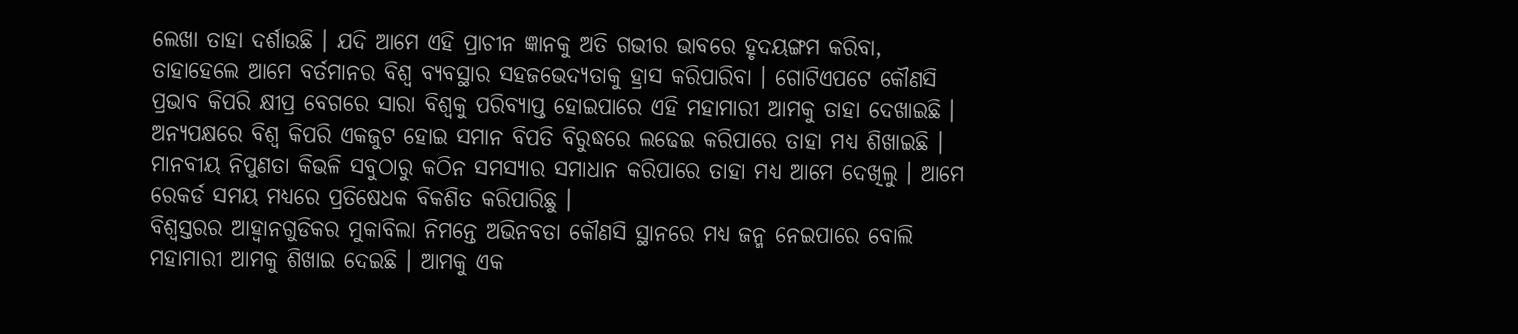ଲେଖା ତାହା ଦର୍ଶାଉଛି । ଯଦି ଆମେ ଏହି ପ୍ରାଚୀନ ଜ୍ଞାନକୁ ଅତି ଗଭୀର ଭାବରେ ହୃଦୟଙ୍ଗମ କରିବା, ତାହାହେଲେ ଆମେ ବର୍ତମାନର ବିଶ୍ୱ ବ୍ୟବସ୍ଥାର ସହଜଭେଦ୍ୟତାକୁ ହ୍ରାସ କରିପାରିବା । ଗୋଟିଏପଟେ କୌଣସି ପ୍ରଭାବ କିପରି କ୍ଷୀପ୍ର ବେଗରେ ସାରା ବିଶ୍ୱକୁ ପରିବ୍ୟାପ୍ତ ହୋଇପାରେ ଏହି ମହାମାରୀ ଆମକୁ ତାହା ଦେଖାଇଛି । ଅନ୍ୟପକ୍ଷରେ ବିଶ୍ୱ କିପରି ଏକଜୁଟ ହୋଇ ସମାନ ବିପତି ବିରୁଦ୍ଧରେ ଲଢେଇ କରିପାରେ ତାହା ମଧ୍ୟ ଶିଖାଇଛି । ମାନବୀୟ ନିପୁଣତା କିଭଳି ସବୁଠାରୁ କଠିନ ସମସ୍ୟାର ସମାଧାନ କରିପାରେ ତାହା ମଧ୍ୟ ଆମେ ଦେଖିଲୁ । ଆମେ ରେକର୍ଡ ସମୟ ମଧ୍ୟରେ ପ୍ରତିଷେଧକ ବିକଶିତ କରିପାରିଛୁ ।
ବିଶ୍ୱସ୍ତରର ଆହ୍ୱାନଗୁଡିକର ମୁକାବିଲା ନିମନ୍ତେ ଅଭିନବତା କୌଣସି ସ୍ଥାନରେ ମଧ୍ୟ ଜନ୍ମ ନେଇପାରେ ବୋଲି ମହାମାରୀ ଆମକୁ ଶିଖାଇ ଦେଇଛି । ଆମକୁ ଏକ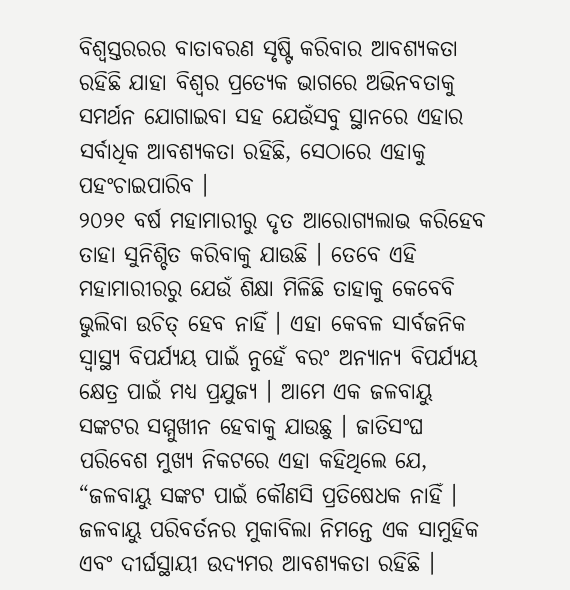ବିଶ୍ୱସ୍ତରରର ବାତାବରଣ ସୃଷ୍ଟି କରିବାର ଆବଶ୍ୟକତା ରହିଛି ଯାହା ବିଶ୍ୱର ପ୍ରତ୍ୟେକ ଭାଗରେ ଅଭିନବତାକୁ ସମର୍ଥନ ଯୋଗାଇବା ସହ ଯେଉଁସବୁ ସ୍ଥାନରେ ଏହାର ସର୍ବାଧିକ ଆବଶ୍ୟକତା ରହିଛି, ସେଠାରେ ଏହାକୁ ପହଂଚାଇପାରିବ ।
୨୦୨୧ ବର୍ଷ ମହାମାରୀରୁ ଦୃତ ଆରୋଗ୍ୟଲାଭ କରିହେବ ତାହା ସୁନିଶ୍ଚିତ କରିବାକୁ ଯାଉଛି । ତେବେ ଏହି ମହାମାରୀରରୁ ଯେଉଁ ଶିକ୍ଷା ମିଳିଛି ତାହାକୁ କେବେବି ଭୁଲିବା ଉଚିତ୍ ହେବ ନାହିଁ । ଏହା କେବଳ ସାର୍ବଜନିକ ସ୍ୱାସ୍ଥ୍ୟ ବିପର୍ଯ୍ୟୟ ପାଇଁ ନୁହେଁ ବରଂ ଅନ୍ୟାନ୍ୟ ବିପର୍ଯ୍ୟୟ କ୍ଷେତ୍ର ପାଇଁ ମଧ୍ୟ ପ୍ରଯୁଜ୍ୟ । ଆମେ ଏକ ଜଳବାୟୁ ସଙ୍କଟର ସମ୍ମୁଖୀନ ହେବାକୁ ଯାଉଛୁ । ଜାତିସଂଘ ପରିବେଶ ମୁଖ୍ୟ ନିକଟରେ ଏହା କହିଥିଲେ ଯେ, “ଜଳବାୟୁ ସଙ୍କଟ ପାଇଁ କୌଣସି ପ୍ରତିଷେଧକ ନାହିଁ । ଜଳବାୟୁ ପରିବର୍ତନର ମୁକାବିଲା ନିମନ୍ତେ ଏକ ସାମୁହିକ ଏବଂ ଦୀର୍ଘସ୍ଥାୟୀ ଉଦ୍ୟମର ଆବଶ୍ୟକତା ରହିଛି ।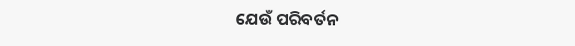ଯେଉଁ ପରିବର୍ତନ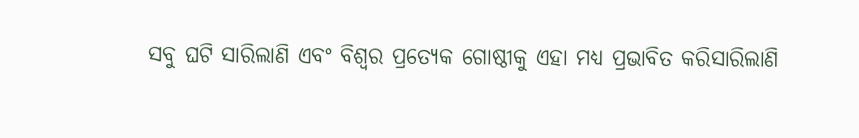ସବୁ ଘଟି ସାରିଲାଣି ଏବଂ ବିଶ୍ୱର ପ୍ରତ୍ୟେକ ଗୋଷ୍ଠୀକୁ ଏହା ମଧ୍ୟ ପ୍ରଭାବିତ କରିସାରିଲାଣି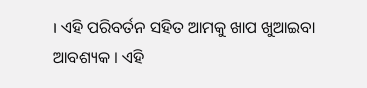। ଏହି ପରିବର୍ତନ ସହିତ ଆମକୁ ଖାପ ଖୁଆଇବା ଆବଶ୍ୟକ । ଏହି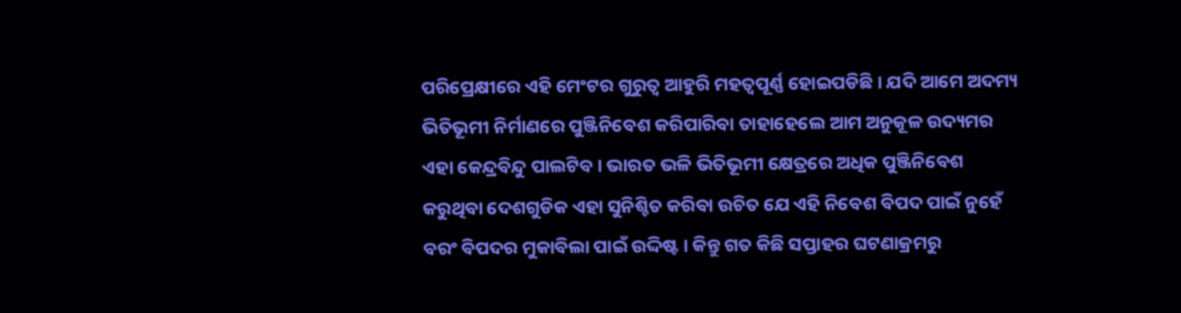ପରିପ୍ରେକ୍ଷୀରେ ଏହି ମେଂଟର ଗୁରୁତ୍ୱ ଆହୁରି ମହତ୍ୱପୂର୍ଣ୍ଣ ହୋଇପଡିଛି । ଯଦି ଆମେ ଅଦମ୍ୟ ଭିତିଭୂମୀ ନିର୍ମାଣରେ ପୁଞ୍ଜିନିବେଶ କରିପାରିବା ତାହାହେଲେ ଆମ ଅନୁକୂଳ ଉଦ୍ୟମର ଏହା କେନ୍ଦ୍ରବିନ୍ଦୁ ପାଲଟିବ । ଭାରତ ଭଳି ଭିତିଭୂମୀ କ୍ଷେତ୍ରରେ ଅଧିକ ପୁଞ୍ଜିନିବେଶ କରୁଥିବା ଦେଶଗୁଡିକ ଏହା ସୁନିଶ୍ଚିତ କରିବା ଉଚିତ ଯେ ଏହି ନିବେଶ ବିପଦ ପାଇଁ ନୁହେଁ ବରଂ ବିପଦର ମୁକାବିଲା ପାଇଁ ଉଦ୍ଦିଷ୍ଟ । କିନ୍ତୁ ଗତ କିଛି ସପ୍ତାହର ଘଟଣାକ୍ରମରୁ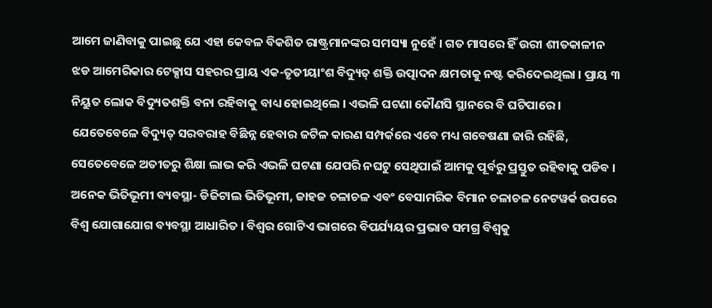ଆମେ ଜାଣିବାକୁ ପାଇଛୁ ଯେ ଏହା କେବଳ ବିକଶିତ ରାଷ୍ଟ୍ରମାନଙ୍କର ସମସ୍ୟା ନୁହେଁ । ଗତ ମାସରେ ହିଁ ଉରୀ ଶୀତକାଳୀନ ଝଡ ଆମେରିକାର ଟେକ୍ସାସ ସହରର ପ୍ରାୟ ଏକ-ତୃତୀୟାଂଶ ବିଦ୍ୟୁତ୍ ଶକ୍ତି ଉତ୍ପାଦନ କ୍ଷମତାକୁ ନଷ୍ଟ କରିଦେଇଥିଲା । ପ୍ରାୟ ୩ ନିୟୁତ ଲୋକ ବିଦ୍ୟୁତଶକ୍ତି ବନା ରହିବାକୁ ବାଧ୍ୟ ହୋଇଥିଲେ । ଏଭଳି ଘଟଣା କୌଣସି ସ୍ଥାନରେ ବି ଘଟିପାରେ । ଯେତେବେଳେ ବିଦ୍ୟୁତ୍ ସରବରାହ ବିଛିନ୍ନ ହେବାର ଜଟିଳ କାରଣ ସମ୍ପର୍କରେ ଏବେ ମଧ୍ୟ ଗବେଷଣା ଜାରି ରହିଛି, ସେତେବେଳେ ଅତୀତରୁ ଶିକ୍ଷା ଲାଭ କରି ଏଭଳି ଘଟଣା ଯେପରି ନଘଟୁ ସେଥିପାଇଁ ଆମକୁ ପୂର୍ବରୁ ପ୍ରସ୍ତୁତ ରହିବାକୁ ପଡିବ ।
ଅନେକ ଭିତିଭୂମୀ ବ୍ୟବସ୍ଥା- ଡିଜିଟାଲ ଭିତିଭୂମୀ, ଜାହଜ ଚଳାଚଳ ଏବଂ ବେସାମରିକ ବିମାନ ଚଳାଚଳ ନେଟୱର୍କ ଉପରେ ବିଶ୍ୱ ଯୋଗାଯୋଗ ବ୍ୟବସ୍ଥା ଆଧାରିତ । ବିଶ୍ୱର ଗୋଟିଏ ଭାଗରେ ବିପର୍ଯ୍ୟୟର ପ୍ରଭାବ ସମଗ୍ର ବିଶ୍ୱକୁ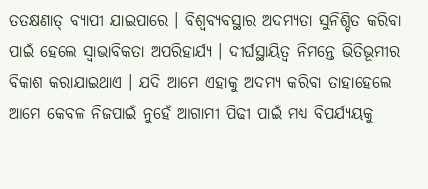ତତକ୍ଷଣାତ୍ ବ୍ୟାପୀ ଯାଇପାରେ । ବିଶ୍ୱବ୍ୟବସ୍ଥାର ଅଦମ୍ୟତା ସୁନିଶ୍ଚିତ କରିବା ପାଇଁ ହେଲେ ସ୍ୱାଭାବିକତା ଅପରିହାର୍ଯ୍ୟ । ଦୀର୍ଘସ୍ଥାୟିତ୍ୱ ନିମନ୍ତେ ଭିତିଭୂମୀର ବିକାଶ କରାଯାଇଥାଏ । ଯଦି ଆମେ ଏହାକୁ ଅଦମ୍ୟ କରିବା ତାହାହେଲେ ଆମେ କେବଳ ନିଜପାଇଁ ନୁହେଁ ଆଗାମୀ ପିଢୀ ପାଇଁ ମଧ୍ୟ ବିପର୍ଯ୍ୟୟକୁ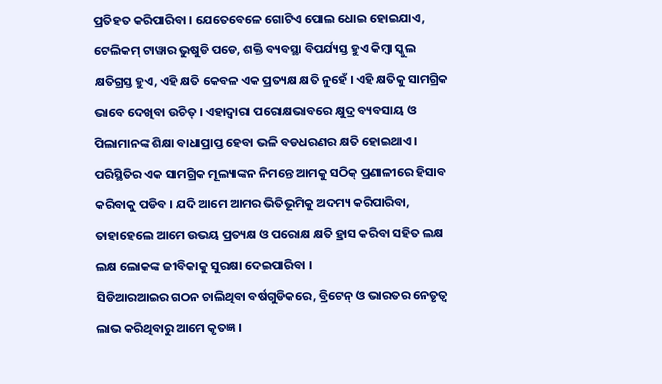ପ୍ରତିହତ କରିପାରିବା । ଯେତେବେଳେ ଗୋଟିଏ ପୋଲ ଧୋଇ ହୋଇଯାଏ, ଟେଲିକମ୍ ଟାୱାର ଭୁଷୁଡି ପଡେ, ଶକ୍ତି ବ୍ୟବସ୍ଥା ବିପର୍ଯ୍ୟସ୍ତ ହୁଏ କିମ୍ବା ସ୍କୁଲ କ୍ଷତିଗ୍ରସ୍ତ ହୁଏ, ଏହି କ୍ଷତି କେବଳ ଏକ ପ୍ରତ୍ୟକ୍ଷ କ୍ଷତି ନୁହେଁ । ଏହି କ୍ଷତିକୁ ସାମଗ୍ରିକ ଭାବେ ଦେଖିବା ଉଚିତ୍ । ଏହାଦ୍ୱାରା ପରୋକ୍ଷଭାବରେ କ୍ଷୁଦ୍ର ବ୍ୟବସାୟ ଓ ପିଲାମାନଙ୍କ ଶିକ୍ଷା ବାଧାପ୍ରାପ୍ତ ହେବା ଭଳି ବଡଧରଣର କ୍ଷତି ହୋଇଥାଏ । ପରିସ୍ଥିତିର ଏକ ସାମଗ୍ରିକ ମୂଲ୍ୟାଙ୍କନ ନିମନ୍ତେ ଆମକୁ ସଠିକ୍ ପ୍ରଣାଳୀରେ ହିସାବ କରିବାକୁ ପଡିବ । ଯଦି ଆମେ ଆମର ଭିତିଭୂମିକୁ ଅଦମ୍ୟ କରିପାରିବା, ତାହାହେଲେ ଆମେ ଉଭୟ ପ୍ରତ୍ୟକ୍ଷ ଓ ପରୋକ୍ଷ କ୍ଷତି ହ୍ରାସ କରିବା ସହିତ ଲକ୍ଷ ଲକ୍ଷ ଲୋକଙ୍କ ଜୀବିକାକୁ ସୁରକ୍ଷା ଦେଇପାରିବା ।
ସିଡିଆରଆଇର ଗଠନ ଚାଲିଥିବା ବର୍ଷଗୁଡିକରେ, ବ୍ରିଟେନ୍ ଓ ଭାରତର ନେତୃତ୍ୱ ଲାଭ କରିଥିବାରୁ ଆମେ କୃତଜ୍ଞ ।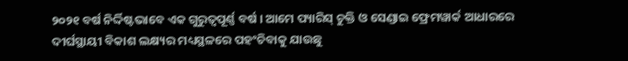୨୦୨୧ ବର୍ଷ ନିର୍ଦ୍ଦିଷ୍ଟଭାବେ ଏକ ଗୁରୁତ୍ୱପୂର୍ଣ୍ଣ ବର୍ଷ । ଆମେ ପ୍ୟାରିସ୍ ଚୁକ୍ତି ଓ ସେଣ୍ଡାଇ ଫ୍ରେମୱାର୍କ ଆଧାରରେ ଦୀର୍ଘସ୍ଥାୟୀ ବିକାଶ ଲକ୍ଷ୍ୟର ମଧ୍ୟସ୍ଥଳରେ ପହଂଚିବାକୁ ଯାଉଛୁ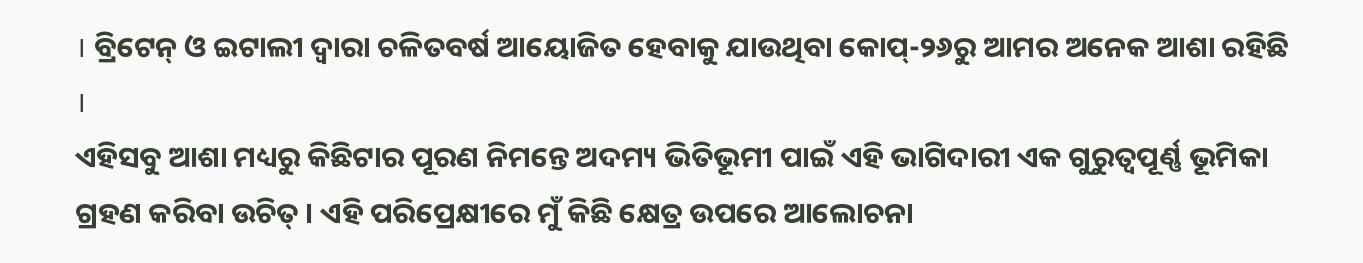। ବ୍ରିଟେନ୍ ଓ ଇଟାଲୀ ଦ୍ୱାରା ଚଳିତବର୍ଷ ଆୟୋଜିତ ହେବାକୁ ଯାଉଥିବା କୋପ୍-୨୬ରୁ ଆମର ଅନେକ ଆଶା ରହିଛି ।
ଏହିସବୁ ଆଶା ମଧ୍ୟରୁ କିଛିଟାର ପୂରଣ ନିମନ୍ତେ ଅଦମ୍ୟ ଭିତିଭୂମୀ ପାଇଁ ଏହି ଭାଗିଦାରୀ ଏକ ଗୁରୁତ୍ୱପୂର୍ଣ୍ଣ ଭୂମିକା ଗ୍ରହଣ କରିବା ଉଚିତ୍ । ଏହି ପରିପ୍ରେକ୍ଷୀରେ ମୁଁ କିଛି କ୍ଷେତ୍ର ଉପରେ ଆଲୋଚନା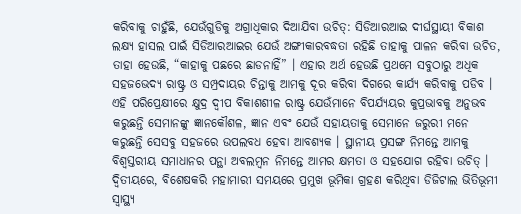କରିବାକୁ ଚାହୁଁଛି, ଯେଉଁଗୁଡିକୁ ଅଗ୍ରାଧିକାର ଦିଆଯିବା ଉଚିତ୍: ସିଡିଆରଆଇ ଦୀର୍ଘସ୍ଥାୟୀ ବିକାଶ ଲକ୍ଷ୍ୟ ହାସଲ ପାଇଁ ସିଡିଆରଆଇର ଯେଉଁ ଅଙ୍ଗୀକାରବଦ୍ଧତା ରହିଛି ତାହାକୁ ପାଳନ କରିବା ଉଚିତ, ତାହା ହେଉଛି, “କାହାକୁ ପଛରେ ଛାଡନାହିଁ” । ଏହାର ଅର୍ଥ ହେଉଛି ପ୍ରଥମେ ସବୁଠାରୁ ଅଧିକ ସହଜଭେଦ୍ୟ ରାଷ୍ଟ୍ର ଓ ସମ୍ପ୍ରଦାୟର ଚିନ୍ତାକୁ ଆମକୁ ଦୂର କରିବା ଦିଗରେ କାର୍ଯ୍ୟ କରିବାକୁ ପଡିବ । ଏହି ପରିପ୍ରେକ୍ଷୀରେ କ୍ଷୁଦ୍ର ଦ୍ୱୀପ ବିକାଶଶୀଳ ରାଷ୍ଟ୍ର ଯେଉଁମାନେ ବିପର୍ଯ୍ୟୟର କୁପ୍ରଭାବକୁ ଅନୁଭବ କରୁଛନ୍ତି ସେମାନଙ୍କୁ ଜ୍ଞାନକୌଶଳ, ଜ୍ଞାନ ଏବଂ ଯେଉଁ ସହାୟତାକୁ ସେମାନେ ଜରୁରୀ ମନେ କରୁଛନ୍ତି ସେସବୁ ସହଜରେ ଉପଲବଧ ହେବା ଆବଶ୍ୟକ । ସ୍ଥାନୀୟ ପ୍ରସଙ୍ଗ ନିମନ୍ତେ ଆମକୁ ବିଶ୍ୱସ୍ତରୀୟ ସମାଧାନର ପନ୍ଥା ଅବଲମ୍ବନ ନିମନ୍ତେ ଆମର କ୍ଷମତା ଓ ସହଯୋଗ ରହିବା ଉଚିତ୍ । ଦ୍ୱିତୀୟରେ, ବିଶେଷକରି ମହାମାରୀ ସମୟରେ ପ୍ରମୁଖ ଭୂମିକା ଗ୍ରହଣ କରିଥିବା ଡିଜିଟାଲ ଭିତିଭୂମୀ ସ୍ୱାସ୍ଥ୍ୟ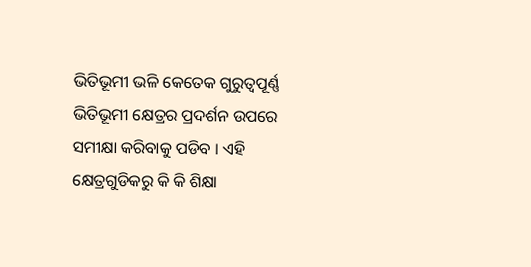ଭିତିଭୂମୀ ଭଳି କେତେକ ଗୁରୁତ୍ୱପୂର୍ଣ୍ଣ ଭିତିଭୂମୀ କ୍ଷେତ୍ରର ପ୍ରଦର୍ଶନ ଉପରେ ସମୀକ୍ଷା କରିବାକୁ ପଡିବ । ଏହି କ୍ଷେତ୍ରଗୁଡିକରୁ କି କି ଶିକ୍ଷା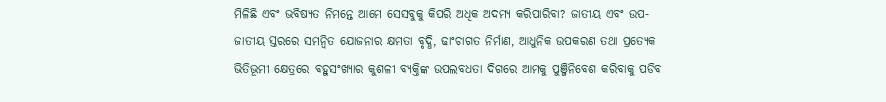ମିଳିଛି ଏବଂ ଭବିଷ୍ୟତ ନିମନ୍ତେ ଆମେ ସେସବୁକୁ କିପରି ଅଧିକ ଅଦମ୍ୟ କରିପାରିବା? ଜାତୀୟ ଏବଂ ଉପ-ଜାତୀୟ ସ୍ତରରେ ସମନ୍ୱିତ ଯୋଜନାର କ୍ଷମତା ବୃଦ୍ଧି, ଢାଂଚାଗତ ନିର୍ମାଣ, ଆଧୁନିକ ଉପକରଣ ତଥା ପ୍ରତ୍ୟେକ ଭିତିଭୂମୀ କ୍ଷେତ୍ରରେ ବହୁସଂଖ୍ୟାର କୁଶଳୀ ବ୍ୟକ୍ତିଙ୍କ ଉପଲବଧତା ଦିଗରେ ଆମକୁ ପୁଞ୍ଜିନିବେଶ କରିବାକୁ ପଡିବ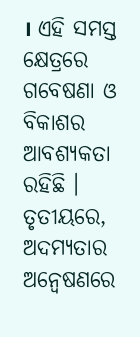। ଏହି ସମସ୍ତ କ୍ଷେତ୍ରରେ ଗବେଷଣା ଓ ବିକାଶର ଆବଶ୍ୟକତା ରହିଛି । ତୃତୀୟରେ, ଅଦମ୍ୟତାର ଅନ୍ୱେଷଣରେ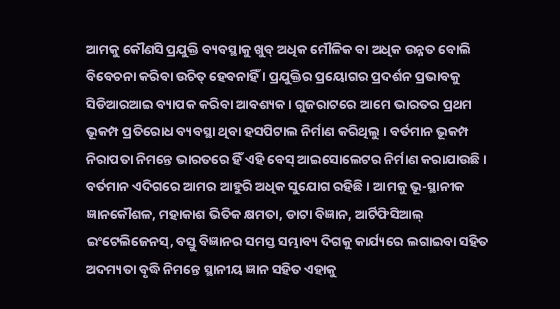ଆମକୁ କୌଣସି ପ୍ରଯୁକ୍ତି ବ୍ୟବସ୍ଥାକୁ ଖୁବ୍ ଅଧିକ ମୌଳିକ ବା ଅଧିକ ଉନ୍ନତ ବୋଲି ବିବେଚନା କରିବା ଉଚିତ୍ ହେବନାହିଁ । ପ୍ରଯୁକ୍ତିର ପ୍ରୟୋଗର ପ୍ରଦର୍ଶନ ପ୍ରଭାବକୁ ସିଡିଆରଆଇ ବ୍ୟାପକ କରିବା ଆବଶ୍ୟକ । ଗୁଜରାଟରେ ଆମେ ଭାରତର ପ୍ରଥମ ଭୂକମ୍ପ ପ୍ରତିରୋଧ ବ୍ୟବସ୍ଥା ଥିବା ହସପିଟାଲ ନିର୍ମାଣ କରିଥିଲୁ । ବର୍ତମାନ ଭୂକମ୍ପ ନିରାପତା ନିମନ୍ତେ ଭାରତରେ ହିଁ ଏହି ବେସ୍ ଆଇସୋଲେଟର ନିର୍ମାଣ କରାଯାଉଛି । ବର୍ତମାନ ଏଦିଗରେ ଆମର ଆହୁରି ଅଧିକ ସୁଯୋଗ ରହିଛି । ଆମକୁ ଭୂ-ସ୍ଥାନୀକ ଜ୍ଞାନକୌଶଳ, ମହାକାଶ ଭିତିକ କ୍ଷମତା, ଡାଟା ବିଜ୍ଞାନ, ଆର୍ଟିଫିସିଆଲ୍ ଇଂଟେଲିଜେନସ୍, ବସ୍ତୁ ବିଜ୍ଞାନର ସମସ୍ତ ସମ୍ଭାବ୍ୟ ଦିଗକୁ କାର୍ଯ୍ୟରେ ଲଗାଇବା ସହିତ ଅଦମ୍ୟତା ବୃଦ୍ଧି ନିମନ୍ତେ ସ୍ଥାନୀୟ ଜ୍ଞାନ ସହିତ ଏହାକୁ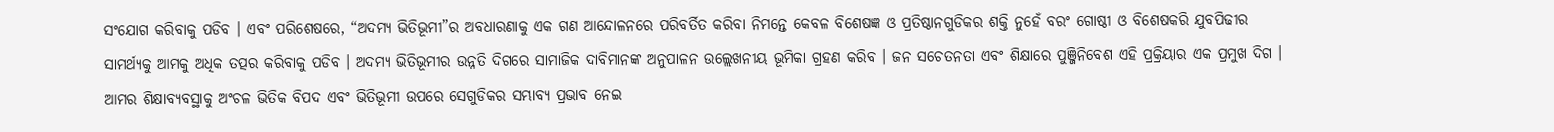ସଂଯୋଗ କରିବାକୁ ପଡିବ । ଏବଂ ପରିଶେଷରେ, “ଅଦମ୍ୟ ଭିତିଭୂମୀ”ର ଅବଧାରଣାକୁ ଏକ ଗଣ ଆନ୍ଦୋଳନରେ ପରିବର୍ତିତ କରିବା ନିମନ୍ତେ କେବଳ ବିଶେଷଜ୍ଞ ଓ ପ୍ରତିଷ୍ଠାନଗୁଡିକର ଶକ୍ତି ନୁହେଁ ବରଂ ଗୋଷ୍ଠୀ ଓ ବିଶେଷକରି ଯୁବପିଢୀର ସାମର୍ଥ୍ୟକୁ ଆମକୁ ଅଧିକ ତତ୍ପର କରିବାକୁ ପଡିବ । ଅଦମ୍ୟ ଭିତିଭୂମୀର ଉନ୍ନତି ଦିଗରେ ସାମାଜିକ ଦାବିମାନଙ୍କ ଅନୁପାଳନ ଉଲ୍ଲେଖନୀୟ ଭୂମିକା ଗ୍ରହଣ କରିବ । ଜନ ସଚେତନତା ଏବଂ ଶିକ୍ଷାରେ ପୁଞ୍ଜିନିବେଶ ଏହି ପ୍ରକ୍ରିୟାର ଏକ ପ୍ରମୁଖ ଦିଗ । ଆମର ଶିକ୍ଷାବ୍ୟବସ୍ଥାକୁ ଅଂଚଳ ଭିତିକ ବିପଦ ଏବଂ ଭିତିଭୂମୀ ଉପରେ ସେଗୁଡିକର ସମ୍ଭାବ୍ୟ ପ୍ରଭାବ ନେଇ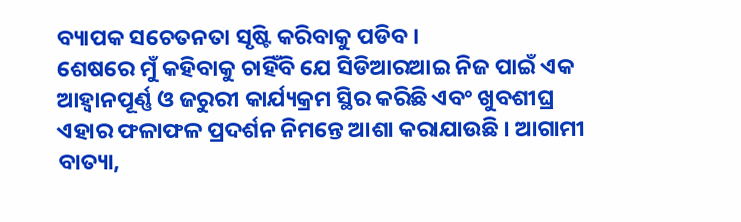ବ୍ୟାପକ ସଚେତନତା ସୃଷ୍ଟି କରିବାକୁ ପଡିବ ।
ଶେଷରେ ମୁଁ କହିବାକୁ ଚାହିଁବି ଯେ ସିଡିଆରଆଇ ନିଜ ପାଇଁ ଏକ ଆହ୍ୱାନପୂର୍ଣ୍ଣ ଓ ଜରୁରୀ କାର୍ଯ୍ୟକ୍ରମ ସ୍ଥିର କରିଛି ଏବଂ ଖୁବଶୀଘ୍ର ଏହାର ଫଳାଫଳ ପ୍ରଦର୍ଶନ ନିମନ୍ତେ ଆଶା କରାଯାଉଛି । ଆଗାମୀ ବାତ୍ୟା,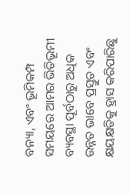ବନ୍ୟା, ଏବଂ ଭୂମିକମ୍ପ ସମୟରେ ଆମର ଭିତିଭୂମୀ ବ୍ୟବସ୍ଥା ପୂର୍ବଠାରୁ ଅଧିକ ଉନ୍ନତ ଭାବେ ପ୍ରସ୍ତୁତ ଏବଂ କ୍ଷୟକ୍ଷତିକୁ ହ୍ରାସ କରିପାରିଛୁ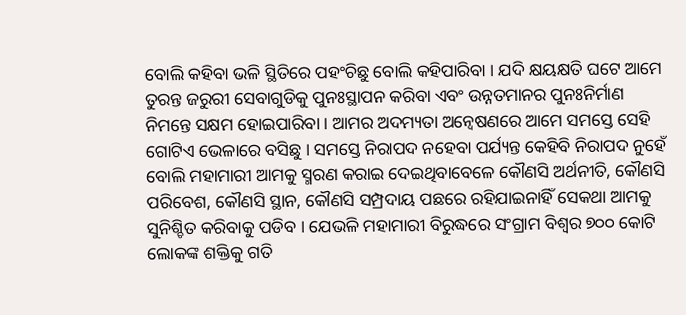ବୋଲି କହିବା ଭଳି ସ୍ଥିତିରେ ପହଂଚିଛୁ ବୋଲି କହିପାରିବା । ଯଦି କ୍ଷୟକ୍ଷତି ଘଟେ ଆମେ ତୁରନ୍ତ ଜରୁରୀ ସେବାଗୁଡିକୁ ପୁନଃସ୍ଥାପନ କରିବା ଏବଂ ଉନ୍ନତମାନର ପୁନଃନିର୍ମାଣ ନିମନ୍ତେ ସକ୍ଷମ ହୋଇପାରିବା । ଆମର ଅଦମ୍ୟତା ଅନ୍ୱେଷଣରେ ଆମେ ସମସ୍ତେ ସେହି ଗୋଟିଏ ଭେଳାରେ ବସିଛୁ । ସମସ୍ତେ ନିରାପଦ ନହେବା ପର୍ଯ୍ୟନ୍ତ କେହିବି ନିରାପଦ ନୁହେଁ ବୋଲି ମହାମାରୀ ଆମକୁ ସ୍ମରଣ କରାଇ ଦେଇଥିବାବେଳେ କୌଣସି ଅର୍ଥନୀତି, କୌଣସି ପରିବେଶ, କୌଣସି ସ୍ଥାନ, କୌଣସି ସମ୍ପ୍ରଦାୟ ପଛରେ ରହିଯାଇନାହିଁ ସେକଥା ଆମକୁ ସୁନିଶ୍ଚିତ କରିବାକୁ ପଡିବ । ଯେଭଳି ମହାମାରୀ ବିରୁଦ୍ଧରେ ସଂଗ୍ରାମ ବିଶ୍ୱର ୭୦୦ କୋଟି ଲୋକଙ୍କ ଶକ୍ତିକୁ ଗତି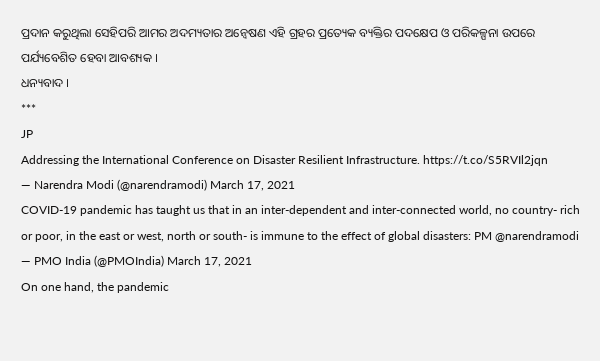ପ୍ରଦାନ କରୁଥିଲା ସେହିପରି ଆମର ଅଦମ୍ୟତାର ଅନ୍ୱେଷଣ ଏହି ଗ୍ରହର ପ୍ରତ୍ୟେକ ବ୍ୟକ୍ତିର ପଦକ୍ଷେପ ଓ ପରିକଳ୍ପନା ଉପରେ ପର୍ଯ୍ୟବେଶିତ ହେବା ଆବଶ୍ୟକ ।
ଧନ୍ୟବାଦ ।
***
JP
Addressing the International Conference on Disaster Resilient Infrastructure. https://t.co/S5RVIl2jqn
— Narendra Modi (@narendramodi) March 17, 2021
COVID-19 pandemic has taught us that in an inter-dependent and inter-connected world, no country- rich or poor, in the east or west, north or south- is immune to the effect of global disasters: PM @narendramodi
— PMO India (@PMOIndia) March 17, 2021
On one hand, the pandemic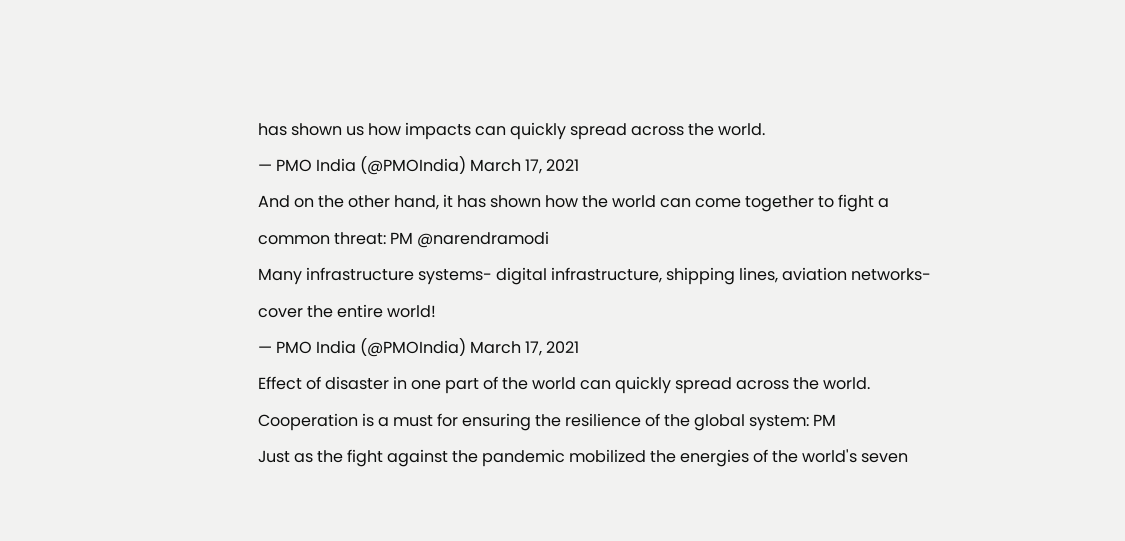has shown us how impacts can quickly spread across the world.
— PMO India (@PMOIndia) March 17, 2021
And on the other hand, it has shown how the world can come together to fight a common threat: PM @narendramodi
Many infrastructure systems- digital infrastructure, shipping lines, aviation networks-cover the entire world!
— PMO India (@PMOIndia) March 17, 2021
Effect of disaster in one part of the world can quickly spread across the world.
Cooperation is a must for ensuring the resilience of the global system: PM
Just as the fight against the pandemic mobilized the energies of the world's seven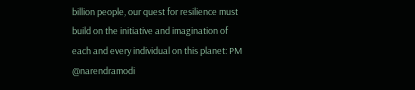billion people, our quest for resilience must build on the initiative and imagination of each and every individual on this planet: PM @narendramodi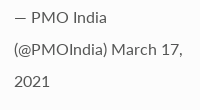— PMO India (@PMOIndia) March 17, 2021